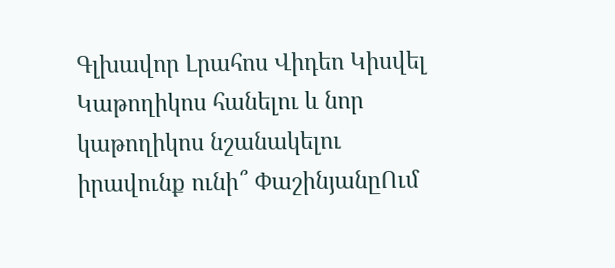Գլխավոր Լրահոս Վիդեո Կիսվել
Կաթողիկոս հանելու և նոր կաթողիկոս նշանակելու իրավունք ունի՞ ՓաշինյանըՈւմ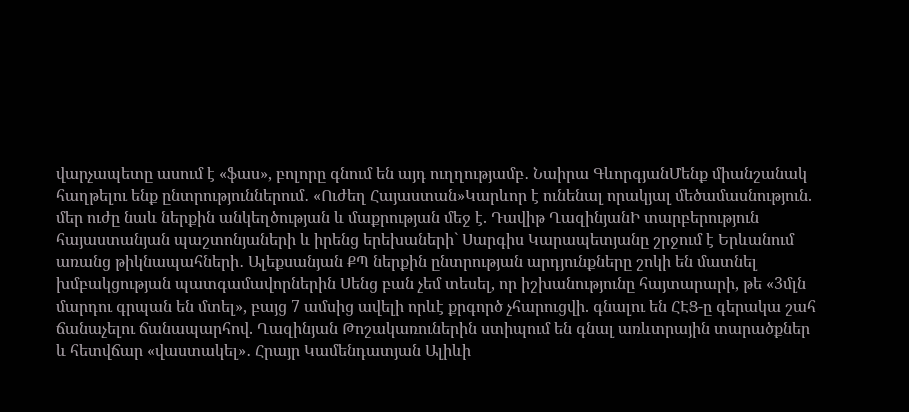վարչապետը ասում է «ֆաս», բոլորը գնում են այդ ուղղությամբ․ Նաիրա ԳևորգյանՄենք միանշանակ հաղթելու ենք ընտրություններում․ «Ուժեղ Հայաստան»Կարևոր է ունենալ որակյալ մեծամասնություն. մեր ուժը նաև ներքին անկեղծության և մաքրության մեջ է. Դավիթ ՂազինյանԻ տարբերություն հայաստանյան պաշտոնյաների և իրենց երեխաների` Սարգիս Կարապետյանը շրջում է Երևանում առանց թիկնապահների․ Ալեքսանյան ՔՊ ներքին ընտրության արդյունքները շոկի են մատնել խմբակցության պատգամավորներին Սենց բան չեմ տեսել, որ իշխանությունը հայտարարի, թե «3մլն մարդու գրպան են մտել», բայց 7 ամսից ավելի որևէ քրգործ չհարուցվի. գնալու են ՀԷՑ-ը գերակա շահ ճանաչելու ճանապարհով. Ղազինյան Թոշակառուներին ստիպում են գնալ առևտրային տարածքներ և հետվճար «վաստակել»․ Հրայր Կամենդատյան Ալիևի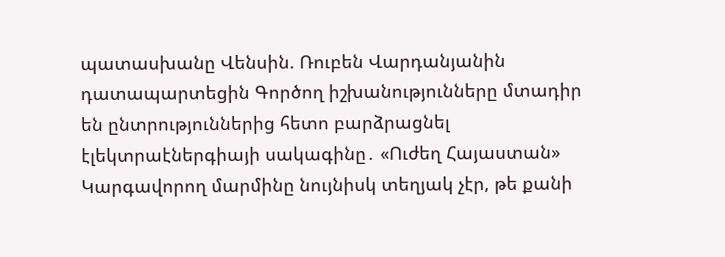պատասխանը Վենսին. Ռուբեն Վարդանյանին դատապարտեցին Գործող իշխանությունները մտադիր են ընտրություններից հետո բարձրացնել էլեկտրաէներգիայի սակագինը․ «Ուժեղ Հայաստան» Կարգավորող մարմինը նույնիսկ տեղյակ չէր, թե քանի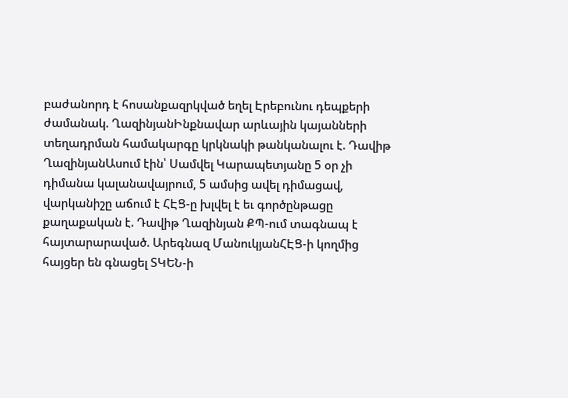բաժանորդ է հոսանքազրկված եղել Էրեբունու դեպքերի ժամանակ. ՂազինյանԻնքնավար արևային կայանների տեղադրման համակարգը կրկնակի թանկանալու է. Դավիթ ՂազինյանԱսում էին՝ Սամվել Կարապետյանը 5 օր չի դիմանա կալանավայրում, 5 ամսից ավել դիմացավ, վարկանիշը աճում է ՀԷՑ-ը խլվել է եւ գործընթացը քաղաքական է. Դավիթ Ղազինյան ՔՊ-ում տագնապ է հայտարարաված. Արեգնազ ՄանուկյանՀԷՑ-ի կողմից հայցեր են գնացել ՏԿԵՆ-ի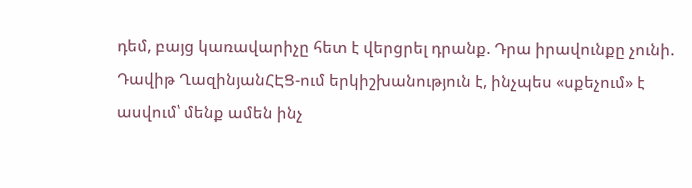դեմ, բայց կառավարիչը հետ է վերցրել դրանք. Դրա իրավունքը չունի. Դավիթ ՂազինյանՀԷՑ-ում երկիշխանություն է, ինչպես «սքեչում» է ասվում՝ մենք ամեն ինչ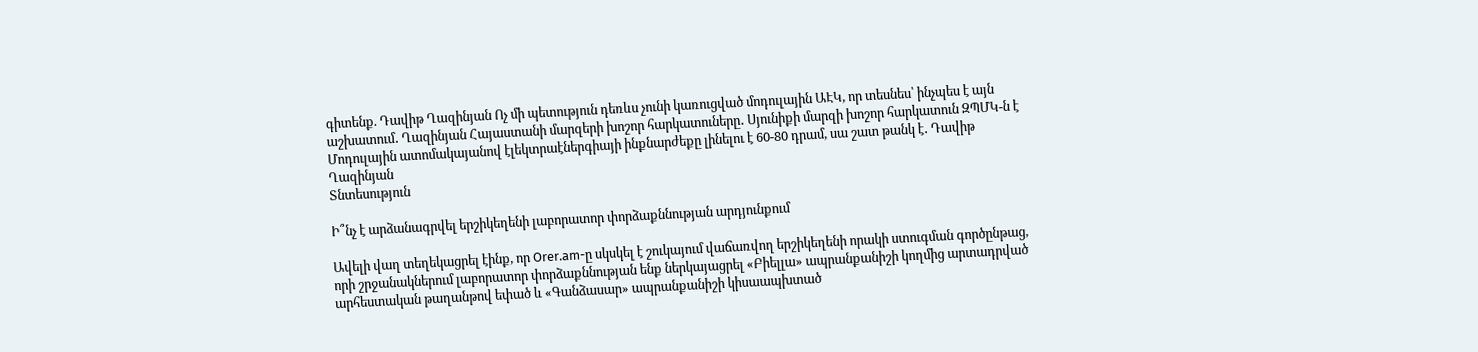գիտենք. Դավիթ Ղազինյան Ոչ մի պետություն դեռևս չունի կառուցված մոդուլային ԱԷԿ, որ տեսնես՝ ինչպես է այն աշխատում․ Ղազինյան Հայաստանի մարզերի խոշոր հարկատուները․ Սյունիքի մարզի խոշոր հարկատուն ԶՊՄԿ-ն է Մոդուլային ատոմակայանով էլեկտրաէներգիայի ինքնարժեքը լինելու է 60-80 դրամ, սա շատ թանկ է․ Դավիթ Ղազինյան
Տնտեսություն

Ի՞նչ է արձանագրվել երշիկեղենի լաբորատոր փորձաքննության արդյունքում

Ավելի վաղ տեղեկացրել էինք, որ Orer.am-ը սկսկել է շուկայում վաճառվող երշիկեղենի որակի ստուգման գործընթաց, որի շրջանակներում լաբորատոր փորձաքննության ենք ներկայացրել «Բիելլա» ապրանքանիշի կողմից արտադրված արհեստական թաղանթով եփած և «Գանձասար» ապրանքանիշի կիսաապխտած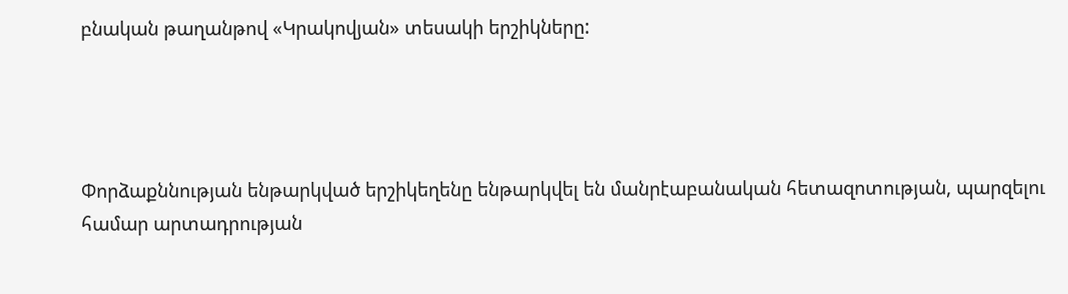բնական թաղանթով «Կրակովյան» տեսակի երշիկները:




Փորձաքննության ենթարկված երշիկեղենը ենթարկվել են մանրէաբանական հետազոտության, պարզելու համար արտադրության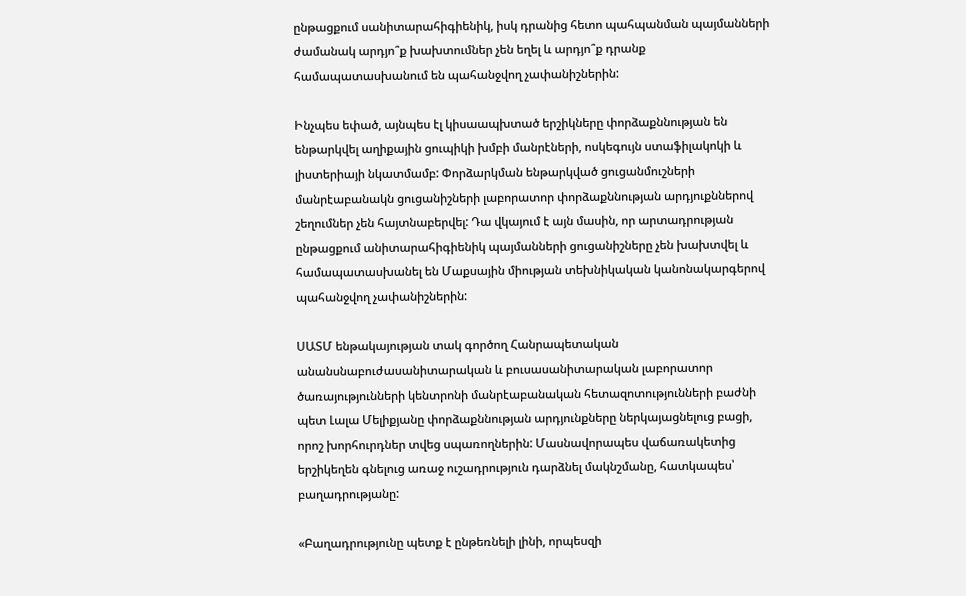ընթացքում սանիտարահիգիենիկ, իսկ դրանից հետո պահպանման պայմանների ժամանակ արդյո՞ք խախտումներ չեն եղել և արդյո՞ք դրանք համապատասխանում են պահանջվող չափանիշներին:

Ինչպես եփած, այնպես էլ կիսաապխտած երշիկները փորձաքննության են ենթարկվել աղիքային ցուպիկի խմբի մանրէների, ոսկեգույն ստաֆիլակոկի և լիստերիայի նկատմամբ: Փորձարկման ենթարկված ցուցանմուշների մանրէաբանակն ցուցանիշների լաբորատոր փորձաքննության արդյուքններով շեղումներ չեն հայտնաբերվել: Դա վկայում է այն մասին, որ արտադրության ընթացքում անիտարահիգիենիկ պայմանների ցուցանիշները չեն խախտվել և համապատասխանել են Մաքսային միության տեխնիկական կանոնակարգերով պահանջվող չափանիշներին:

ՍԱՏՄ ենթակայության տակ գործող Հանրապետական անանսնաբուժասանիտարական և բուսասանիտարական լաբորատոր ծառայությունների կենտրոնի մանրէաբանական հետազոտությունների բաժնի պետ Լալա Մելիքյանը փորձաքննության արդյունքները ներկայացնելուց բացի, որոշ խորհուրդներ տվեց սպառողներին: Մասնավորապես վաճառակետից երշիկեղեն գնելուց առաջ ուշադրություն դարձնել մակնշմանը, հատկապես՝ բաղադրությանը:

«Բաղադրությունը պետք է ընթեռնելի լինի, որպեսզի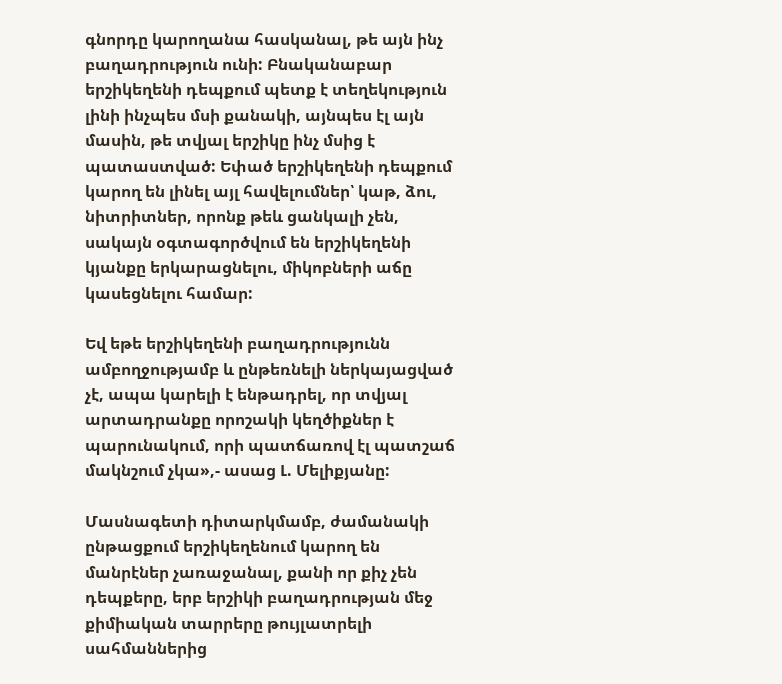գնորդը կարողանա հասկանալ, թե այն ինչ բաղադրություն ունի: Բնականաբար երշիկեղենի դեպքում պետք է տեղեկություն լինի ինչպես մսի քանակի, այնպես էլ այն մասին, թե տվյալ երշիկը ինչ մսից է պատաստված: Եփած երշիկեղենի դեպքում կարող են լինել այլ հավելումներ՝ կաթ, ձու, նիտրիտներ, որոնք թեև ցանկալի չեն, սակայն օգտագործվում են երշիկեղենի կյանքը երկարացնելու, միկոբների աճը կասեցնելու համար:

Եվ եթե երշիկեղենի բաղադրությունն ամբողջությամբ և ընթեռնելի ներկայացված չէ, ապա կարելի է ենթադրել, որ տվյալ արտադրանքը որոշակի կեղծիքներ է պարունակում, որի պատճառով էլ պատշաճ մակնշում չկա»,- ասաց Լ. Մելիքյանը:

Մասնագետի դիտարկմամբ, ժամանակի ընթացքում երշիկեղենում կարող են մանրէներ չառաջանալ, քանի որ քիչ չեն դեպքերը, երբ երշիկի բաղադրության մեջ քիմիական տարրերը թույլատրելի սահմաններից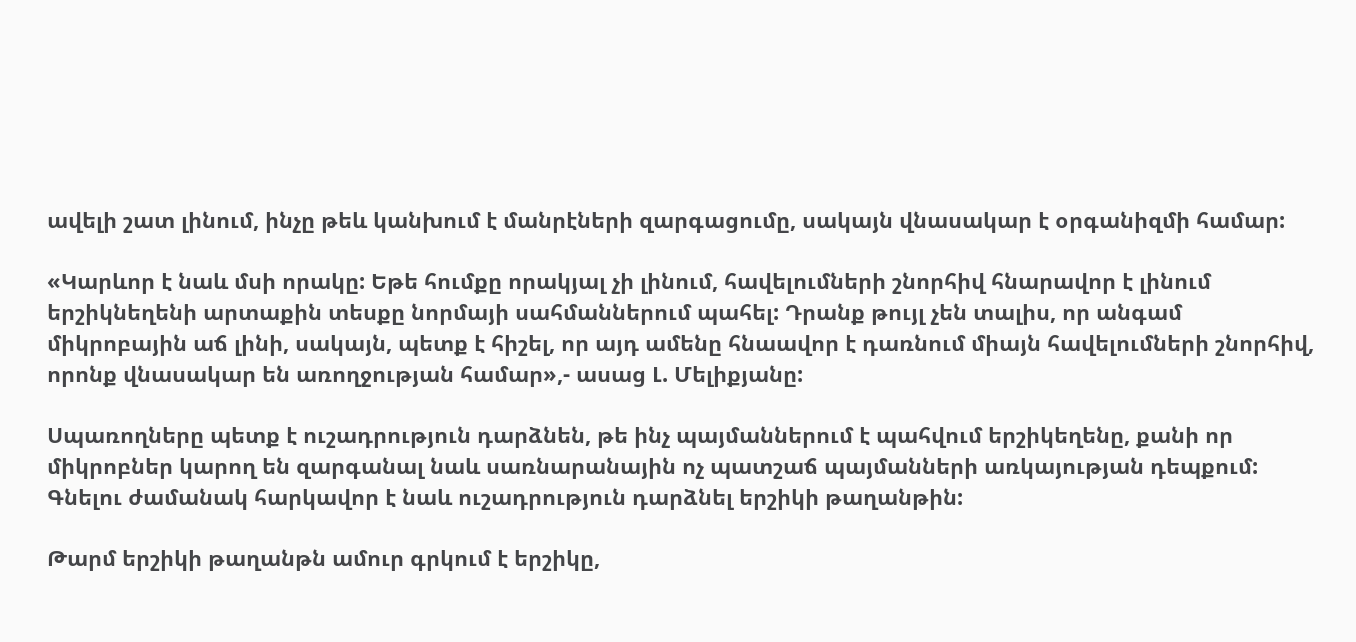ավելի շատ լինում, ինչը թեև կանխում է մանրէների զարգացումը, սակայն վնասակար է օրգանիզմի համար:

«Կարևոր է նաև մսի որակը: Եթե հումքը որակյալ չի լինում, հավելումների շնորհիվ հնարավոր է լինում երշիկնեղենի արտաքին տեսքը նորմայի սահմաններում պահել: Դրանք թույլ չեն տալիս, որ անգամ միկրոբային աճ լինի, սակայն, պետք է հիշել, որ այդ ամենը հնաավոր է դառնում միայն հավելումների շնորհիվ, որոնք վնասակար են առողջության համար»,- ասաց Լ. Մելիքյանը:

Սպառողները պետք է ուշադրություն դարձնեն, թե ինչ պայմաններում է պահվում երշիկեղենը, քանի որ միկրոբներ կարող են զարգանալ նաև սառնարանային ոչ պատշաճ պայմանների առկայության դեպքում: Գնելու ժամանակ հարկավոր է նաև ուշադրություն դարձնել երշիկի թաղանթին:

Թարմ երշիկի թաղանթն ամուր գրկում է երշիկը,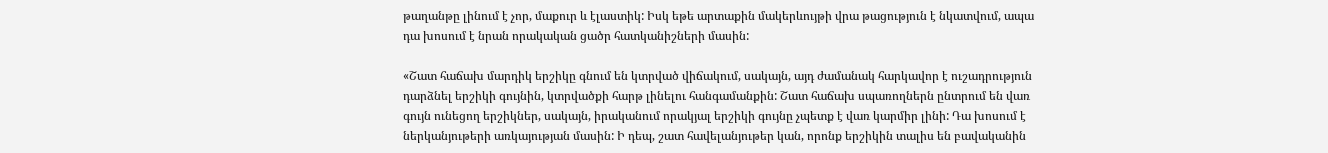թաղանթը լինում է չոր, մաքուր և էլաստիկ: Իսկ եթե արտաքին մակերևույթի վրա թացություն է նկատվում, ապա դա խոսում է նրան որակական ցածր հատկանիշների մասին:

«Շատ հաճախ մարդիկ երշիկը գնում են կտրված վիճակում, սակայն, այդ ժամանակ հարկավոր է ուշադրություն դարձնել երշիկի գույնին, կտրվածքի հարթ լինելու հանգամանքին: Շատ հաճախ սպառողներն ընտրում են վառ գույն ունեցող երշիկներ, սակայն, իրականում որակյալ երշիկի գույնը չպետք է վառ կարմիր լինի: Դա խոսում է ներկանյութերի առկայության մասին: Ի դեպ, շատ հավելանյութեր կան, որոնք երշիկին տալիս են բավականին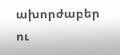ախորժաբեր ու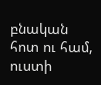բնական հոտ ու համ, ուստի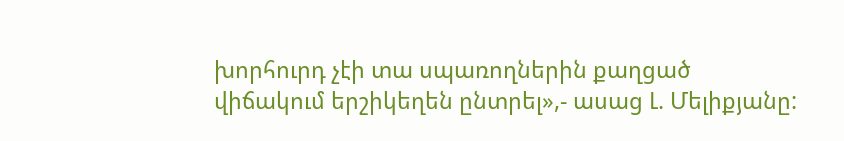խորհուրդ չէի տա սպառողներին քաղցած վիճակում երշիկեղեն ընտրել»,- ասաց Լ. Մելիքյանը: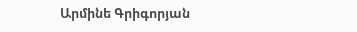Արմինե Գրիգորյան